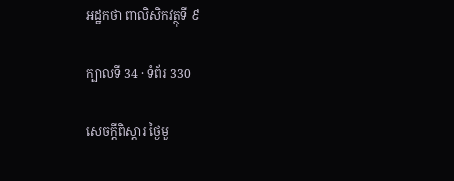អដ្ឋកថា ពាលិសិកវត្ថុទី ៩

ក្បាលទី 34 · ទំព័រ 330

សេចក្តីពិស្តារ ថ្ងៃមួ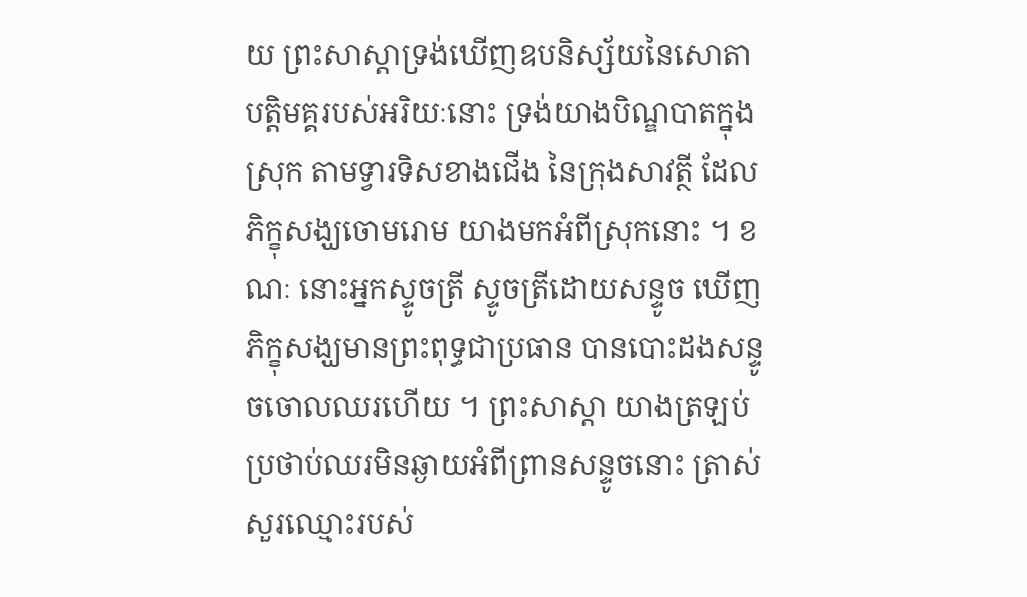យ ព្រះសាស្តាទ្រង់ឃើញឧបនិស្ស័យនៃសោតាបត្តិមគ្គរបស់អរិយៈនោះ ទ្រង់យាងបិណ្ឌបាតក្នុងស្រុក តាមទ្វារទិសខាងជើង នៃក្រុងសាវត្ថី ដែលភិក្ខុសង្ឃចោមរោម យាងមកអំពីស្រុកនោះ ។ ខណៈ នោះអ្នកស្ទូចត្រី ស្ទូចត្រីដោយសន្ទូច ឃើញភិក្ខុសង្ឃមានព្រះពុទ្ធជាប្រធាន បានបោះដងសន្ទូចចោលឈរហើយ ។ ព្រះសាស្តា យាងត្រឡប់ ប្រថាប់ឈរមិនឆ្ងាយអំពីព្រានសន្ទូចនោះ ត្រាស់សួរឈ្មោះរបស់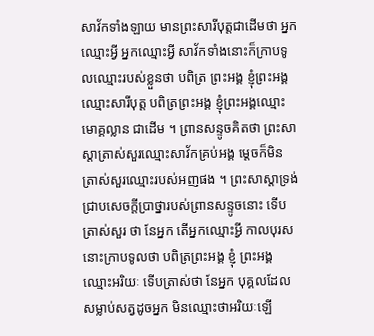សាវ័កទាំងឡាយ មានព្រះសារីបុត្តជាដើមថា អ្នក ឈ្មោះអ្វី អ្នកឈ្មោះអ្វី សាវ័កទាំងនោះក៏ក្រាបទូលឈ្មោះរបស់ខ្លួនថា បពិត្រ ព្រះអង្គ ខ្ញុំព្រះអង្គឈ្មោះសារីបុត្ត បពិត្រព្រះអង្គ ខ្ញុំព្រះអង្គឈ្មោះមោគ្គល្លាន ជាដើម ។ ព្រានសន្ទូចគិតថា ព្រះសាស្តាត្រាស់សួរឈ្មោះសាវ័កគ្រប់អង្គ ម្តេចក៏មិនត្រាស់សួរឈ្មោះរបស់អញផង ។ ព្រះសាស្តាទ្រង់ជ្រាបសេចក្តីប្រាថ្នារបស់ព្រានសន្ទូចនោះ ទើបត្រាស់សួរ ថា នែអ្នក តើអ្នកឈ្មោះអ្វី កាលបុរសនោះក្រាបទូលថា បពិត្រព្រះអង្គ ខ្ញុំ ព្រះអង្គឈ្មោះអរិយៈ ទើបត្រាស់ថា នែអ្នក បុគ្គលដែលសម្លាប់សត្វដូចអ្នក មិនឈ្មោះថាអរិយៈឡើ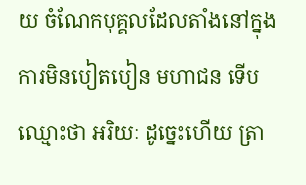យ ចំណែកបុគ្គលដែលតាំងនៅក្នុងការមិនបៀតបៀន មហាជន ទើបឈ្មោះថា អរិយៈ ដូច្នេះហើយ ត្រា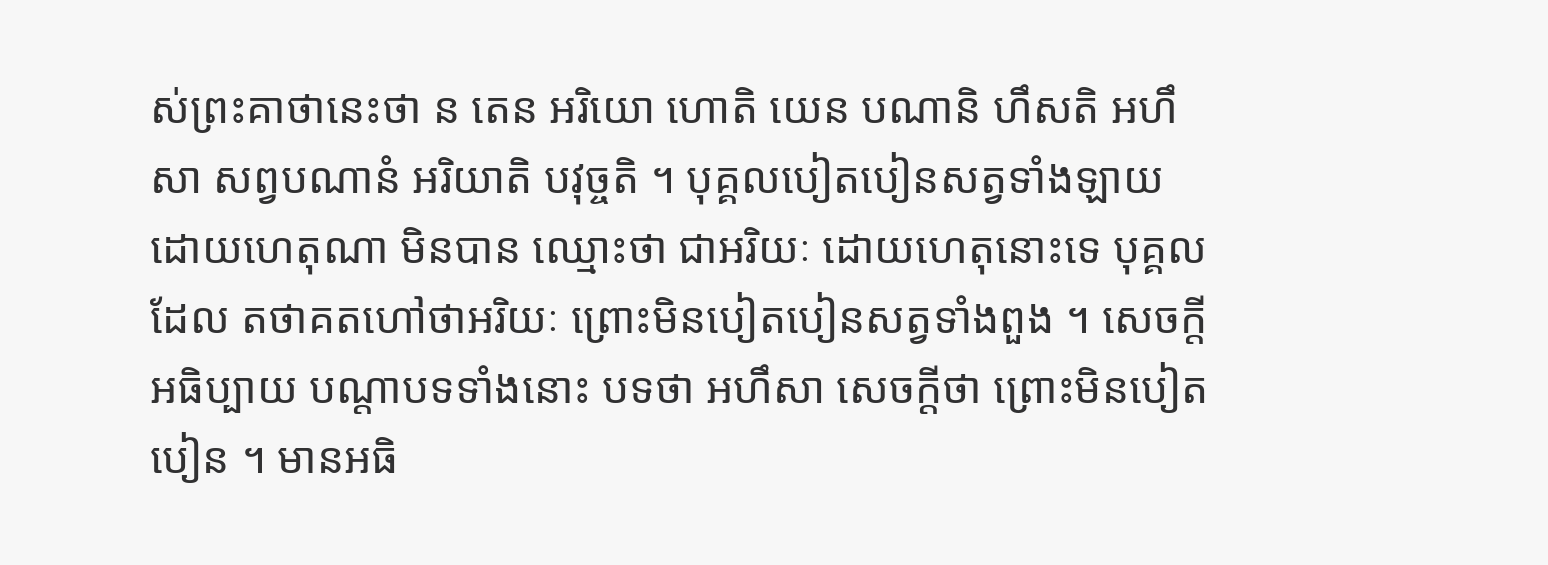ស់ព្រះគាថានេះថា ន តេន អរិយោ ហោតិ យេន បណានិ ហឹសតិ អហឹសា សព្វបណានំ អរិយាតិ បវុច្ចតិ ។ បុគ្គលបៀតបៀនសត្វទាំងឡាយ ដោយហេតុណា មិនបាន ឈ្មោះថា ជាអរិយៈ ដោយហេតុនោះទេ បុគ្គលដែល តថាគតហៅថាអរិយៈ ព្រោះមិនបៀតបៀនសត្វទាំងពួង ។ សេចក្តីអធិប្បាយ បណ្តាបទទាំងនោះ បទថា អហឹសា សេចក្តីថា ព្រោះមិនបៀតបៀន ។ មានអធិ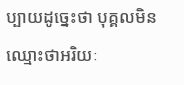ប្បាយដូច្នេះថា បុគ្គលមិនឈ្មោះថាអរិយៈ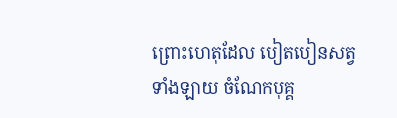ព្រោះហេតុដែល បៀតបៀនសត្វទាំងឡាយ ចំណែកបុគ្គ